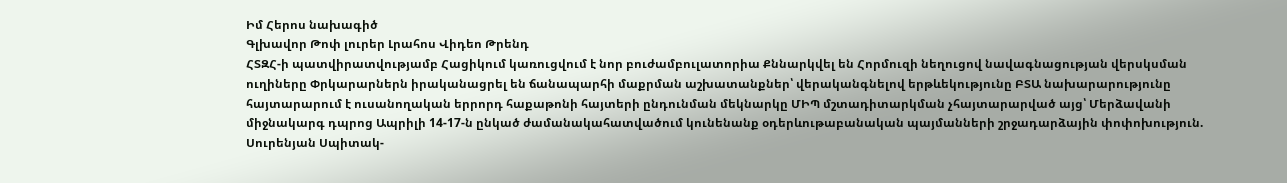Իմ Հերոս նախագիծ
Գլխավոր Թոփ լուրեր Լրահոս Վիդեո Թրենդ
ՀՏԶՀ-ի պատվիրատվությամբ Հացիկում կառուցվում է նոր բուժամբուլատորիա Քննարկվել են Հորմուզի նեղուցով նավագնացության վերսկսման ուղիները Փրկարարներն իրականացրել են ճանապարհի մաքրման աշխատանքներ՝ վերականգնելով երթևեկությունը ԲՏԱ նախարարությունը հայտարարում է ուսանողական երրորդ հաքաթոնի հայտերի ընդունման մեկնարկը ՄԻՊ մշտադիտարկման չհայտարարված այց՝ Մերձավանի միջնակարգ դպրոց Ապրիլի 14-17-ն ընկած ժամանակահատվածում կունենանք օդերևութաբանական պայմանների շրջադարձային փոփոխություն. Սուրենյան Սպիտակ-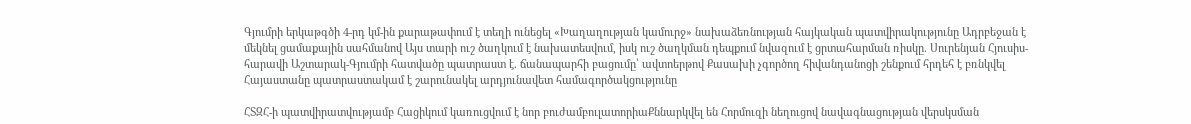Գյումրի երկաթգծի 4-րդ կմ-ին քարաթափում է տեղի ունեցել «Խաղաղության կամուրջ» նախաձեռնության հայկական պատվիրակությունը Ադրբեջան է մեկնել ցամաքային սահմանով Այս տարի ուշ ծաղկում է նախատեսվում, իսկ ուշ ծաղկման դեպքում նվազում է ցրտահարման ռիսկը. Սուրենյան Հյուսիս-հարավի Աշտարակ-Գյումրի հատվածը պատրաստ է. ճանապարհի բացումը՝ ավտոերթով Քասախի չգործող հիվանդանոցի շենքում հրդեհ է բռնկվել Հայաստանը պատրաստակամ է շարունակել արդյունավետ համագործակցությունը

ՀՏԶՀ-ի պատվիրատվությամբ Հացիկում կառուցվում է նոր բուժամբուլատորիաՔննարկվել են Հորմուզի նեղուցով նավագնացության վերսկսման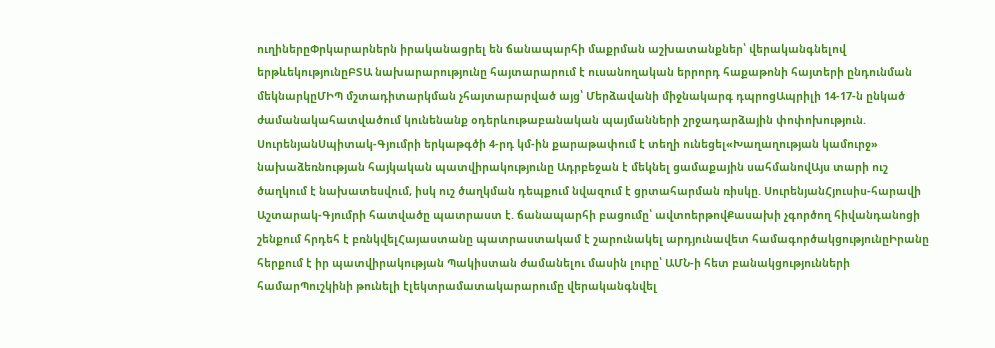ուղիներըՓրկարարներն իրականացրել են ճանապարհի մաքրման աշխատանքներ՝ վերականգնելով երթևեկությունըԲՏԱ նախարարությունը հայտարարում է ուսանողական երրորդ հաքաթոնի հայտերի ընդունման մեկնարկըՄԻՊ մշտադիտարկման չհայտարարված այց՝ Մերձավանի միջնակարգ դպրոցԱպրիլի 14-17-ն ընկած ժամանակահատվածում կունենանք օդերևութաբանական պայմանների շրջադարձային փոփոխություն. ՍուրենյանՍպիտակ-Գյումրի երկաթգծի 4-րդ կմ-ին քարաթափում է տեղի ունեցել«Խաղաղության կամուրջ» նախաձեռնության հայկական պատվիրակությունը Ադրբեջան է մեկնել ցամաքային սահմանովԱյս տարի ուշ ծաղկում է նախատեսվում, իսկ ուշ ծաղկման դեպքում նվազում է ցրտահարման ռիսկը. ՍուրենյանՀյուսիս-հարավի Աշտարակ-Գյումրի հատվածը պատրաստ է. ճանապարհի բացումը՝ ավտոերթովՔասախի չգործող հիվանդանոցի շենքում հրդեհ է բռնկվելՀայաստանը պատրաստակամ է շարունակել արդյունավետ համագործակցությունըԻրանը հերքում է իր պատվիրակության Պակիստան ժամանելու մասին լուրը՝ ԱՄՆ-ի հետ բանակցությունների համարՊուշկինի թունելի էլեկտրամատակարարումը վերականգնվել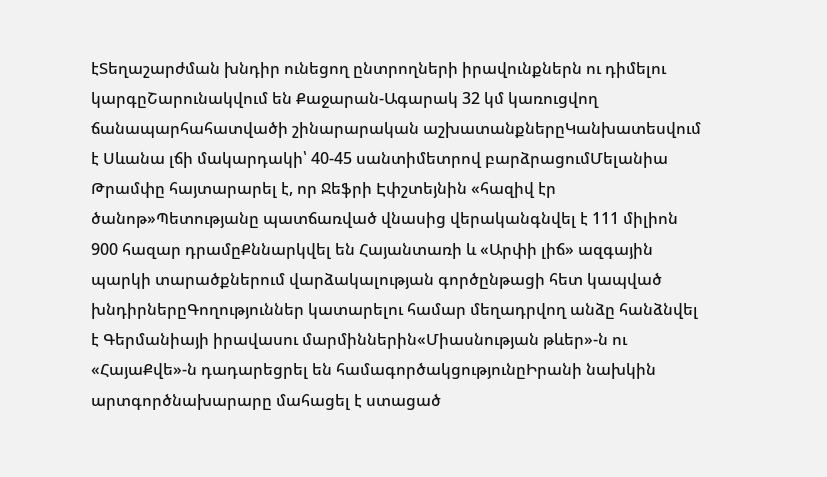էՏեղաշարժման խնդիր ունեցող ընտրողների իրավունքներն ու դիմելու կարգըՇարունակվում են Քաջարան-Ագարակ 32 կմ կառուցվող ճանապարհահատվածի շինարարական աշխատանքներըԿանխատեսվում է Սևանա լճի մակարդակի՝ 40-45 սանտիմետրով բարձրացումՄելանիա Թրամփը հայտարարել է, որ Ջեֆրի Էփշտեյնին «հազիվ էր ծանոթ»Պետությանը պատճառված վնասից վերականգնվել է 111 միլիոն 900 հազար դրամըՔննարկվել են Հայանտառի և «Արփի լիճ» ազգային պարկի տարածքներում վարձակալության գործընթացի հետ կապված խնդիրներըԳողություններ կատարելու համար մեղադրվող անձը հանձնվել է Գերմանիայի իրավասու մարմիններին«Միասնության թևեր»-ն ու «ՀայաՔվե»-ն դադարեցրել են համագործակցությունըԻրանի նախկին արտգործնախարարը մահացել է ստացած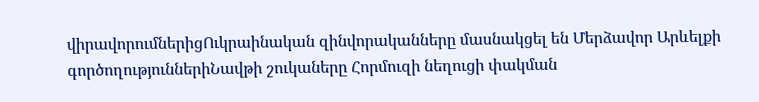վիրավորումներիցՈւկրաինական զինվորականները մասնակցել են Մերձավոր Արևելքի գործողություններիՆավթի շուկաները Հորմուզի նեղուցի փակման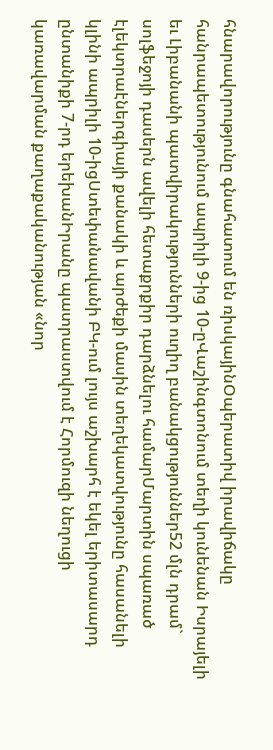հնարավորությունը գնահատում են ռիսկայինՕպերատիվ իրավիճակը հանրապետությունում ապրիլի 9-ից 10-ըՎաշինգտոնում տեղի կունենան Իսրայելի եւ Լիբանանի պատվիրակությունների ուղիղ բանակցություններ52 մլն դրամ` սոլֆեջոյի դասերն ավելի հետաքրքիր դարձնելու համարՄարտին սպառած էլեկտրաէներգիայի քանակի և արժեքի մասին տեղեկատվությունը հասանելի կլինի ապրիլի 10-իցՍտեփանավանի ԲԿ-ում լույս աշխարհ է եկել երիտասարդ ընտանիքի 7-րդ երեխանԻրանը պատրաստվում է Հորմուզի նեղուցի կառավարման քաղաքականության «նոր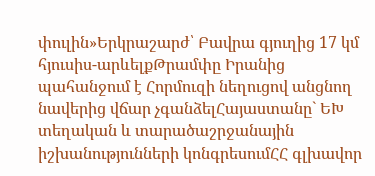փուլին»Երկրաշարժ՝ Բավրա գյուղից 17 կմ հյուսիս-արևելքԹրամփը Իրանից պահանջում է Հորմուզի նեղուցով անցնող նավերից վճար չգանձելՀայաստանը` ԵԽ տեղական և տարածաշրջանային իշխանությունների կոնգրեսումՀՀ գլխավոր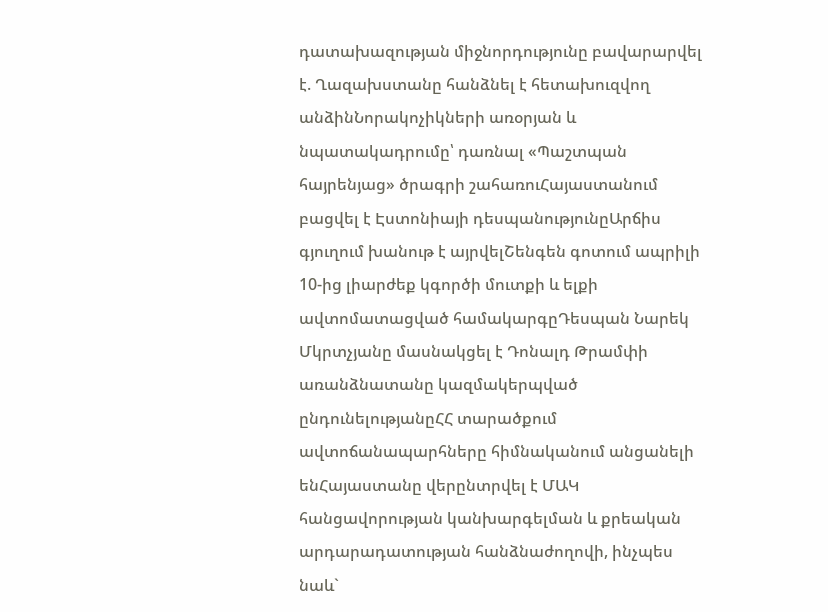դատախազության միջնորդությունը բավարարվել է. Ղազախստանը հանձնել է հետախուզվող անձինՆորակոչիկների առօրյան և նպատակադրումը՝ դառնալ «Պաշտպան հայրենյաց» ծրագրի շահառուՀայաստանում բացվել է Էստոնիայի դեսպանությունըԱրճիս գյուղում խանութ է այրվելՇենգեն գոտում ապրիլի 10-ից լիարժեք կգործի մուտքի և ելքի ավտոմատացված համակարգըԴեսպան Նարեկ Մկրտչյանը մասնակցել է Դոնալդ Թրամփի առանձնատանը կազմակերպված ընդունելությանըՀՀ տարածքում ավտոճանապարհները հիմնականում անցանելի ենՀայաստանը վերընտրվել է ՄԱԿ հանցավորության կանխարգելման և քրեական արդարադատության հանձնաժողովի, ինչպես նաև`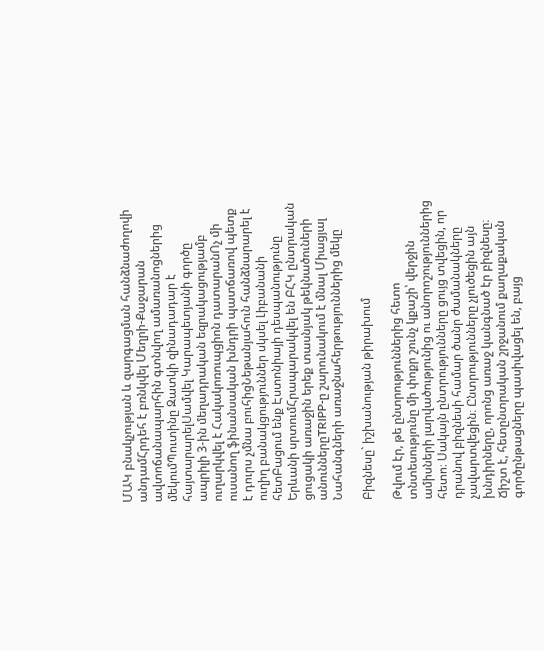ՄԱԿ բնակչության և զարգացման հանձնաժողովի անդամՀրդեհ է բռնկվել Մեղրի-Քաջարան ավտոճանապարհին գտնվող ամառանոցներից մեկումՊուտինը Զատկի զինադադար է հայտարարելՍամվել Կարապետյանի գործը ապրիլի 3-ին մեղադրական եզրակացությամբ ուղարկվել է Հակակոռուպցիոն դատարանՈչ մի ուսանող ֆինանսական խնդրի պատճառով պետք է դուրս չմնա բուհիցՆեթանյահուն հանձնարարել է ուղիղ բանակցություններ սկսել Լիբանանի հետԲացում ենք Էստոնիայի դեսպանությունը Երևանի սրտումՀրապարակվել են ԲՀԿ ընտրական ցուցակի առաջին երեք տասնյակ թեկնածուների անուններըTRIPP-ը շարունակում է մնալ Միացյալ Նահանգների առաջնահերթություններից մեկը

Բիզնեսը` իշխանության թիրախում

Թվում էր, թե ընտրություններից հետո տնտեսությունը մի փոքր շունչ կքաշի՝ վերջին ամիսների լարվածությունից ու անորոշություններից հետո։ Սակայն ընտրությունները ցույց տվեցին, որ դրանով բիզնեսի համար ծանր ժամանակները չավարտվեցին։ Ընտրությունները չլուծեցին այն խնդիրները, որոնց առաջ կանգնած էր բիզնեսը։ Ճիշտ է, հետընտրական շրջանում քաղաքական գործընթացները պասիվացել են, բայց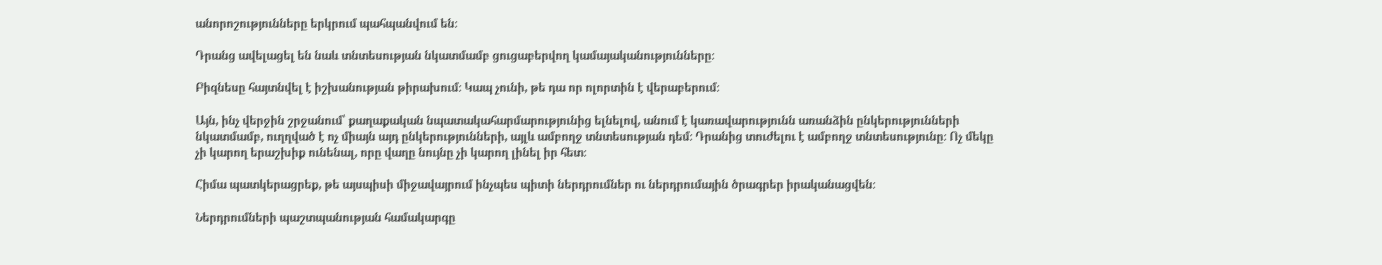անորոշությունները երկրում պահպանվում են։

Դրանց ավելացել են նաև տնտեսության նկատմամբ ցուցաբերվող կամայականությունները։

Բիզնեսը հայտնվել է իշխանության թիրախում։ Կապ չունի, թե դա որ ոլորտին է վերաբերում։

Այն, ինչ վերջին շրջանում՝ քաղաքական նպատակահարմարությունից ելնելով, անում է կառավարությունն առանձին ընկերությունների նկատմամբ, ուղղված է ոչ միայն այդ ընկերությունների, այլև ամբողջ տնտեսության դեմ։ Դրանից տուժելու է ամբողջ տնտեսությունը։ Ոչ մեկը չի կարող երաշխիք ունենալ, որը վաղը նույնը չի կարող լինել իր հետ։

Հիմա պատկերացրեք, թե այսպիսի միջավայրում ինչպես պիտի ներդրումներ ու ներդրումային ծրագրեր իրականացվեն։

Ներդրումների պաշտպանության համակարգը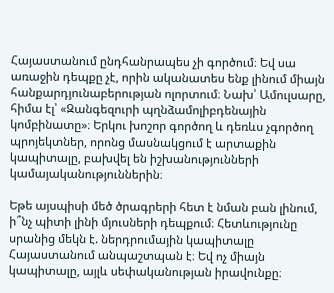Հայաստանում ընդհանրապես չի գործում։ Եվ սա առաջին դեպքը չէ, որին ականատես ենք լինում միայն հանքարդյունաբերության ոլորտում։ Նախ՝ Ամուլսարը, հիմա էլ՝ «Զանգեզուրի պղնձամոլիբդենային կոմբինատը»։ Երկու խոշոր գործող և դեռևս չգործող պրոյեկտներ, որոնց մասնակցում է արտաքին կապիտալը, բախվել են իշխանությունների կամայականություններին։

Եթե այսպիսի մեծ ծրագրերի հետ է նման բան լինում, ի՞նչ պիտի լինի մյուսների դեպքում։ Հետևությունը սրանից մեկն է. ներդրումային կապիտալը Հայաստանում անպաշտպան է։ Եվ ոչ միայն կապիտալը, այլև սեփականության իրավունքը։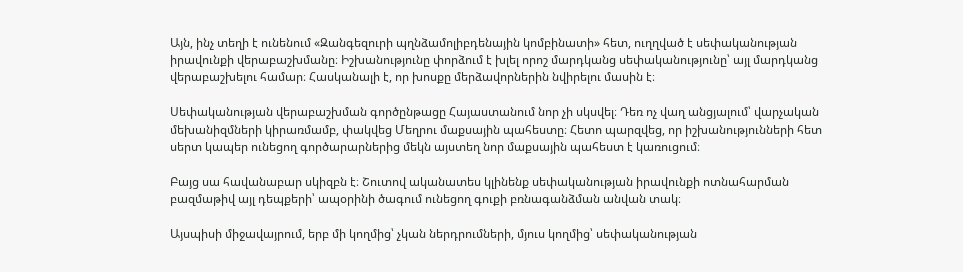Այն, ինչ տեղի է ունենում «Զանգեզուրի պղնձամոլիբդենային կոմբինատի» հետ, ուղղված է սեփականության իրավունքի վերաբաշխմանը։ Իշխանությունը փորձում է խլել որոշ մարդկանց սեփականությունը՝ այլ մարդկանց վերաբաշխելու համար։ Հասկանալի է, որ խոսքը մերձավորներին նվիրելու մասին է։

Սեփականության վերաբաշխման գործընթացը Հայաստանում նոր չի սկսվել։ Դեռ ոչ վաղ անցյալում՝ վարչական մեխանիզմների կիրառմամբ, փակվեց Մեղրու մաքսային պահեստը։ Հետո պարզվեց, որ իշխանությունների հետ սերտ կապեր ունեցող գործարարներից մեկն այստեղ նոր մաքսային պահեստ է կառուցում։

Բայց սա հավանաբար սկիզբն է։ Շուտով ականատես կլինենք սեփականության իրավունքի ոտնահարման բազմաթիվ այլ դեպքերի՝ ապօրինի ծագում ունեցող գուքի բռնագանձման անվան տակ։

Այսպիսի միջավայրում, երբ մի կողմից՝ չկան ներդրումների, մյուս կողմից՝ սեփականության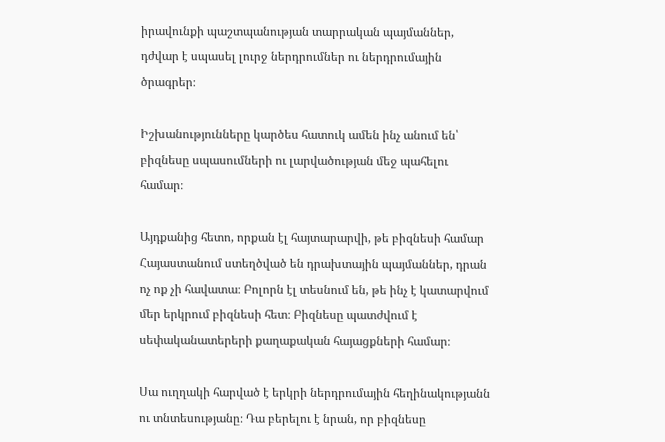իրավունքի պաշտպանության տարրական պայմաններ, դժվար է սպասել լուրջ ներդրումներ ու ներդրումային ծրագրեր։

Իշխանությունները կարծես հատուկ ամեն ինչ անում են՝ բիզնեսը սպասումների ու լարվածության մեջ պահելու համար։

Այդքանից հետո, որքան էլ հայտարարվի, թե բիզնեսի համար Հայաստանում ստեղծված են դրախտային պայմաններ, դրան ոչ ոք չի հավատա։ Բոլորն էլ տեսնում են, թե ինչ է կատարվում մեր երկրում բիզնեսի հետ։ Բիզնեսը պատժվում է սեփականատերերի քաղաքական հայացքների համար։

Սա ուղղակի հարված է երկրի ներդրումային հեղինակությանն ու տնտեսությանը։ Դա բերելու է նրան, որ բիզնեսը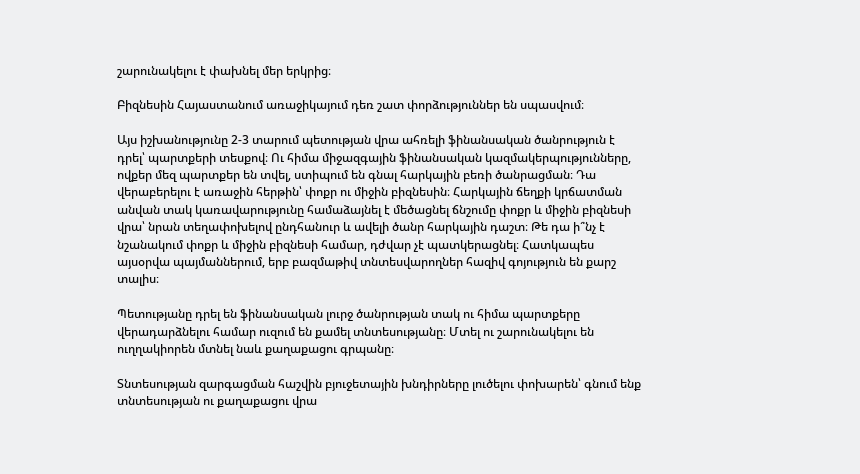շարունակելու է փախնել մեր երկրից։

Բիզնեսին Հայաստանում առաջիկայում դեռ շատ փորձություններ են սպասվում։

Այս իշխանությունը 2-3 տարում պետության վրա ահռելի ֆինանսական ծանրություն է դրել՝ պարտքերի տեսքով։ Ու հիմա միջազգային ֆինանսական կազմակերպությունները, ովքեր մեզ պարտքեր են տվել, ստիպում են գնալ հարկային բեռի ծանրացման։ Դա վերաբերելու է առաջին հերթին՝ փոքր ու միջին բիզնեսին։ Հարկային ճեղքի կրճատման անվան տակ կառավարությունը համաձայնել է մեծացնել ճնշումը փոքր և միջին բիզնեսի վրա՝ նրան տեղափոխելով ընդհանուր և ավելի ծանր հարկային դաշտ։ Թե դա ի՞նչ է նշանակում փոքր և միջին բիզնեսի համար, դժվար չէ պատկերացնել։ Հատկապես այսօրվա պայմաններում, երբ բազմաթիվ տնտեսվարողներ հազիվ գոյություն են քարշ տալիս։

Պետությանը դրել են ֆինանսական լուրջ ծանրության տակ ու հիմա պարտքերը վերադարձնելու համար ուզում են քամել տնտեսությանը։ Մտել ու շարունակելու են ուղղակիորեն մտնել նաև քաղաքացու գրպանը։

Տնտեսության զարգացման հաշվին բյուջետային խնդիրները լուծելու փոխարեն՝ գնում ենք տնտեսության ու քաղաքացու վրա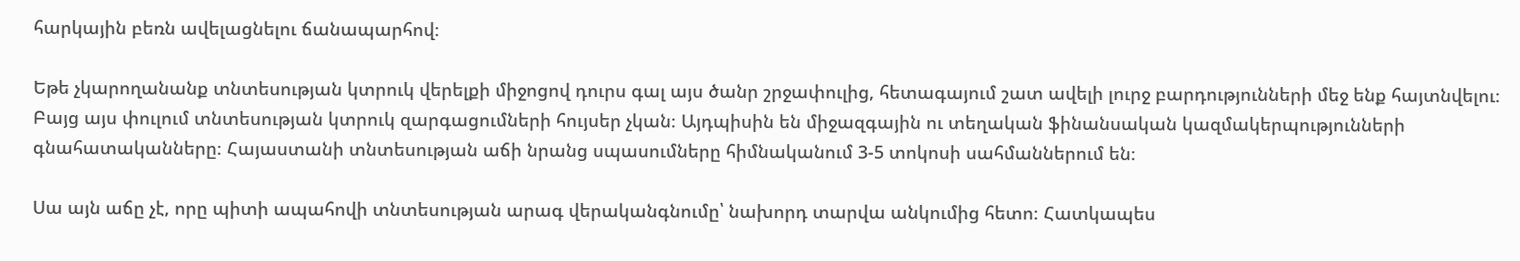հարկային բեռն ավելացնելու ճանապարհով։

Եթե չկարողանանք տնտեսության կտրուկ վերելքի միջոցով դուրս գալ այս ծանր շրջափուլից, հետագայում շատ ավելի լուրջ բարդությունների մեջ ենք հայտնվելու։ Բայց այս փուլում տնտեսության կտրուկ զարգացումների հույսեր չկան։ Այդպիսին են միջազգային ու տեղական ֆինանսական կազմակերպությունների գնահատականները։ Հայաստանի տնտեսության աճի նրանց սպասումները հիմնականում 3-5 տոկոսի սահմաններում են։

Սա այն աճը չէ, որը պիտի ապահովի տնտեսության արագ վերականգնումը՝ նախորդ տարվա անկումից հետո։ Հատկապես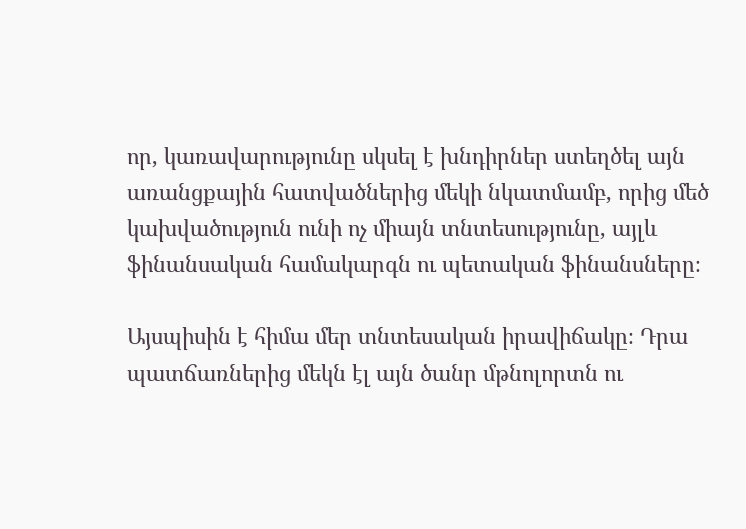որ, կառավարությունը սկսել է խնդիրներ ստեղծել այն առանցքային հատվածներից մեկի նկատմամբ, որից մեծ կախվածություն ունի ոչ միայն տնտեսությունը, այլև ֆինանսական համակարգն ու պետական ֆինանսները։

Այսպիսին է հիմա մեր տնտեսական իրավիճակը։ Դրա պատճառներից մեկն էլ այն ծանր մթնոլորտն ու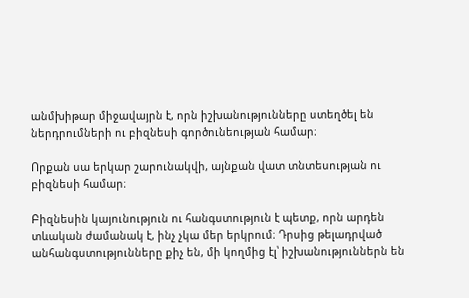անմխիթար միջավայրն է, որն իշխանությունները ստեղծել են ներդրումների ու բիզնեսի գործունեության համար։

Որքան սա երկար շարունակվի, այնքան վատ տնտեսության ու բիզնեսի համար։

Բիզնեսին կայունություն ու հանգստություն է պետք, որն արդեն տևական ժամանակ է, ինչ չկա մեր երկրում։ Դրսից թելադրված անհանգստությունները քիչ են, մի կողմից էլ՝ իշխանություններն են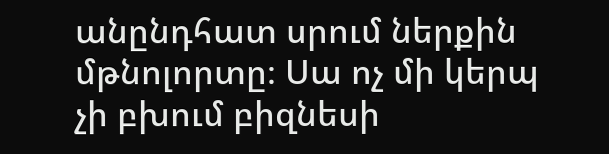անընդհատ սրում ներքին մթնոլորտը։ Սա ոչ մի կերպ չի բխում բիզնեսի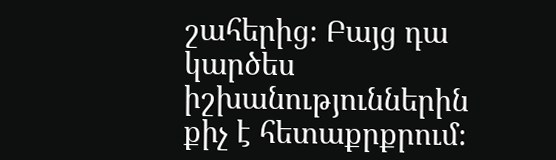շահերից։ Բայց դա կարծես իշխանություններին քիչ է հետաքրքրում։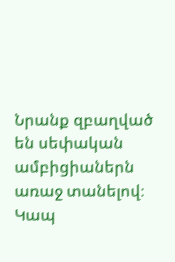Նրանք զբաղված են սեփական ամբիցիաներն առաջ տանելով։ Կապ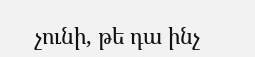չունի, թե դա ինչ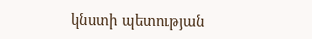կնստի պետության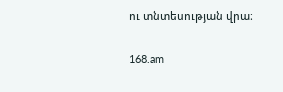ու տնտեսության վրա։

168.am